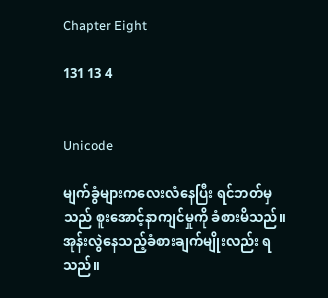Chapter Eight

131 13 4


Unicode

မျက်ခွံများကလေးလံနေပြီး ရင်ဘတ်မှသည် စူးအောင့်နာကျင်မှုကို ခံစားမိသည်။ အုန်းလွဲနေသည့်ခံစားချက်မျိုးလည်း ရသည်။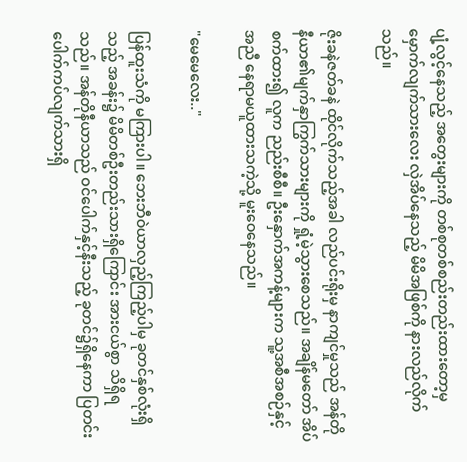ပျံ့လွင့်နေသည့် အတွေးများကို တစ်စုတစ်စည်းတည်းထားတော့မှ မှောက်လျက်သားလေး လှဲအိပ်နေသည့် မိမိအဖြစ်ကို နားလည်လိုက်သည်။

ဇိုးခနဲဇတ်ခနဲ ထိုင်လိုက်သည့်အခါ လည်ပင်းရိုးမှ နာကျင်မှုသည် အန်တိုနီယာ၏မျက်နှာကြွက်သားများကို ရှုံ့မဲ့သွားစေသည်။ အချိန်မတော် အိပ်စက်‌ထား၍ လူက ညည်းစီစီ။ ဦးနှောက်အကန့်များက သူ့အစီအစဉ်နှင့်အညီ နေရာမယူထားသကဲ့သို့ မူးဝေနေသည်။

"မေမေလေး.."

ပြန်ထူးသံကို မကြားပါ။ ဘေးဘီဝဲယာလှည့်ကြည့်ပါမှ ခုတင်နှစ်လုံးရှိသည့် အခန်း၌ မိမိတစ်ဦးတည်းသားရှိကြောင်း အားငယ်စွာ သိရှိရသည်။ အန်တိုနီယာသည် ဝင်ပေါက်နှင့်နီးသည့် ခုတင်၌ရှိနေကာ ပြတင်းပေါက်ကပ်လျက်သားရှိ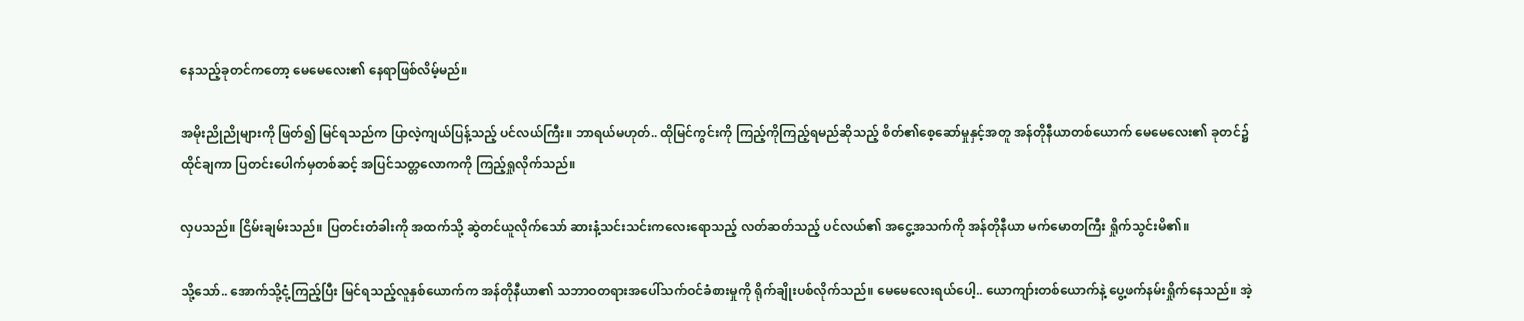နေသည့်ခုတင်ကတော့ မေမေလေး၏ နေရာဖြစ်လိမ့်မည်။

အမိုးညိုညိုများကို ဖြတ်၍ မြင်ရသည်က ပြာလဲ့ကျယ်ပြန့်သည့် ပင်လယ်ကြီး။ ဘာရယ်မဟုတ်.. ထိုမြင်ကွင်းကို ကြည့်ကိုကြည့်ရမည်ဆိုသည့် စိတ်၏စေ့ဆော်မှုနှင့်အတူ အန်တိုနီယာတစ်ယောက် မေမေလေး၏ ခုတင်၌ ထိုင်ချကာ ပြတင်းပေါက်မှတစ်ဆင့် အပြင်သတ္တလောကကို ကြည့်ရှုလိုက်သည်။

လှပသည်။ ငြိမ်းချမ်းသည်။ ပြတင်းတံခါးကို အထက်သို့ ဆွဲတင်ယူလိုက်သော် ဆားနံ့သင်းသင်းကလေးရောသည့် လတ်ဆတ်သည့် ပင်လယ်၏ အငွေ့အသက်ကို အန်တိုနီယာ မက်မောတကြီး ရှိုက်သွင်းမိ၏။

သို့သော်.. အောက်သို့ငုံ့ကြည့်ပြီး မြင်ရသည့်လူနှစ်ယောက်က အန်တိုနီယာ၏ သဘာဝတရားအပေါ်သက်ဝင်ခံစားမှုကို ရိုက်ချိုးပစ်လိုက်သည်။ မေမေလေးရယ်ပေါ့.. ယောကျာ်းတစ်ယောက်နဲ့ ပွေ့ဖက်နမ်းရှိုက်နေသည်။ အဲ့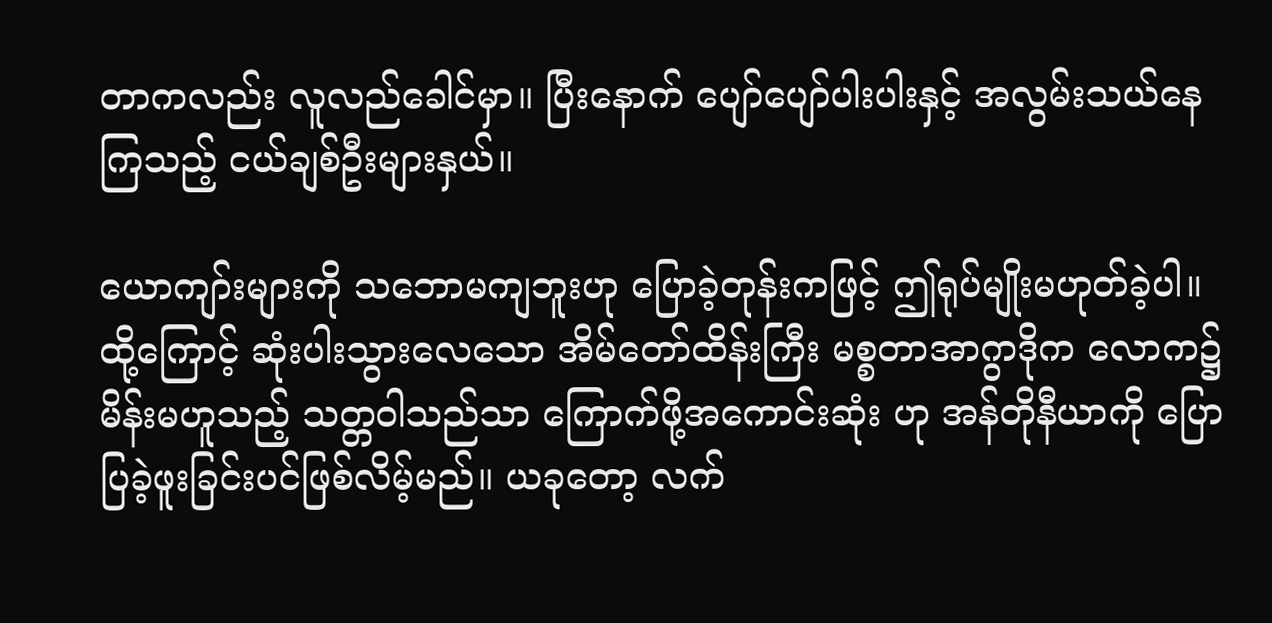တာကလည်း လူလည်ခေါင်မှာ။ ပြီးနောက် ပျော်ပျော်ပါးပါးနှင့် အလွမ်းသယ်နေကြသည့် ငယ်ချစ်ဦးများနှယ်။

ယောကျာ်းများကို သဘောမကျဘူးဟု ပြောခဲ့တုန်းကဖြင့် ဤရုပ်မျိုးမဟုတ်ခဲ့ပါ။ ထို့ကြောင့် ဆုံးပါးသွားလေသော အိမ်တော်ထိန်းကြီး မစ္စတာအာဂွာဒိုက လောက၌ မိန်းမဟူသည့် သတ္တဝါသည်သာ ကြောက်ဖို့အကောင်းဆုံး ဟု အန်တိုနီယာကို ပြောပြခဲ့ဖူးခြင်းပင်ဖြစ်လိမ့်မည်။ ယခုတော့ လက်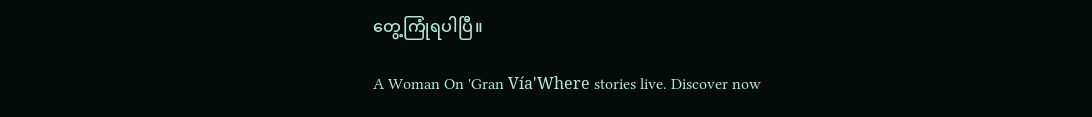တွေ့ကြုံရပါပြီ။

A Woman On 'Gran Vía'Where stories live. Discover now